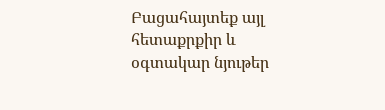Բացահայտեք այլ հետաքրքիր և օգտակար նյութեր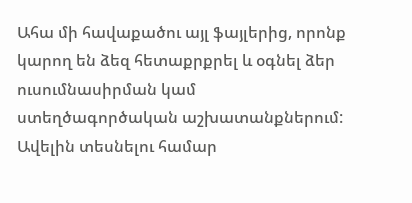Ահա մի հավաքածու այլ ֆայլերից, որոնք կարող են ձեզ հետաքրքրել և օգնել ձեր ուսումնասիրման կամ ստեղծագործական աշխատանքներում: Ավելին տեսնելու համար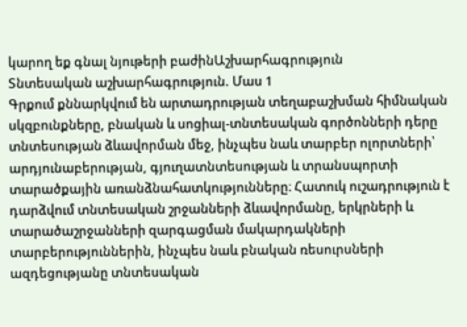կարող եք գնալ նյութերի բաժինԱշխարհագրություն
Տնտեսական աշխարհագրություն. Մաս 1
Գրքում քննարկվում են արտադրության տեղաբաշխման հիմնական սկզբունքները, բնական և սոցիալ-տնտեսական գործոնների դերը տնտեսության ձևավորման մեջ, ինչպես նաև տարբեր ոլորտների՝ արդյունաբերության, գյուղատնտեսության և տրանսպորտի տարածքային առանձնահատկությունները։ Հատուկ ուշադրություն է դարձվում տնտեսական շրջանների ձևավորմանը, երկրների և տարածաշրջանների զարգացման մակարդակների տարբերություններին, ինչպես նաև բնական ռեսուրսների ազդեցությանը տնտեսական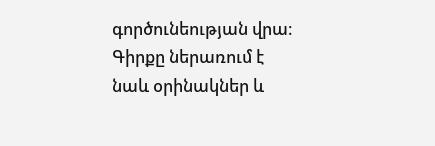գործունեության վրա։ Գիրքը ներառում է նաև օրինակներ և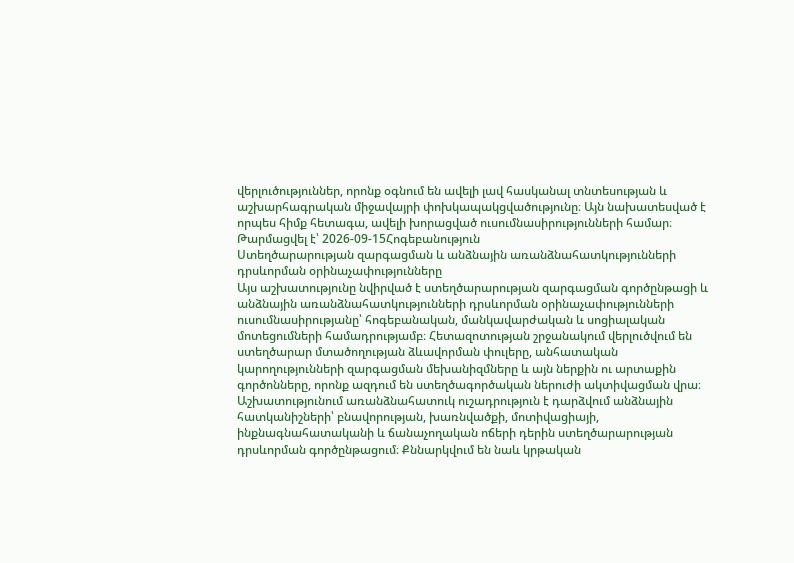վերլուծություններ, որոնք օգնում են ավելի լավ հասկանալ տնտեսության և աշխարհագրական միջավայրի փոխկապակցվածությունը։ Այն նախատեսված է որպես հիմք հետագա, ավելի խորացված ուսումնասիրությունների համար։
Թարմացվել է՝ 2026-09-15Հոգեբանություն
Ստեղծարարության զարգացման և անձնային առանձնահատկությունների դրսևորման օրինաչափությունները
Այս աշխատությունը նվիրված է ստեղծարարության զարգացման գործընթացի և անձնային առանձնահատկությունների դրսևորման օրինաչափությունների ուսումնասիրությանը՝ հոգեբանական, մանկավարժական և սոցիալական մոտեցումների համադրությամբ։ Հետազոտության շրջանակում վերլուծվում են ստեղծարար մտածողության ձևավորման փուլերը, անհատական կարողությունների զարգացման մեխանիզմները և այն ներքին ու արտաքին գործոնները, որոնք ազդում են ստեղծագործական ներուժի ակտիվացման վրա։ Աշխատությունում առանձնահատուկ ուշադրություն է դարձվում անձնային հատկանիշների՝ բնավորության, խառնվածքի, մոտիվացիայի, ինքնագնահատականի և ճանաչողական ոճերի դերին ստեղծարարության դրսևորման գործընթացում։ Քննարկվում են նաև կրթական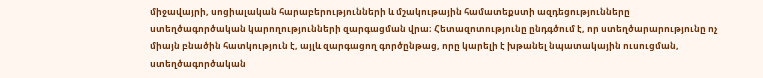միջավայրի, սոցիալական հարաբերությունների և մշակութային համատեքստի ազդեցությունները ստեղծագործական կարողությունների զարգացման վրա։ Հետազոտությունը ընդգծում է, որ ստեղծարարությունը ոչ միայն բնածին հատկություն է, այլև զարգացող գործընթաց, որը կարելի է խթանել նպատակային ուսուցման, ստեղծագործական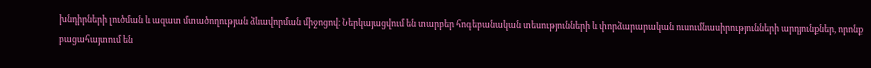խնդիրների լուծման և ազատ մտածողության ձևավորման միջոցով։ Ներկայացվում են տարբեր հոգեբանական տեսությունների և փորձարարական ուսումնասիրությունների արդյունքներ, որոնք բացահայտում են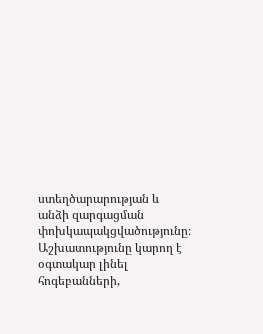ստեղծարարության և անձի զարգացման փոխկապակցվածությունը։ Աշխատությունը կարող է օգտակար լինել հոգեբանների,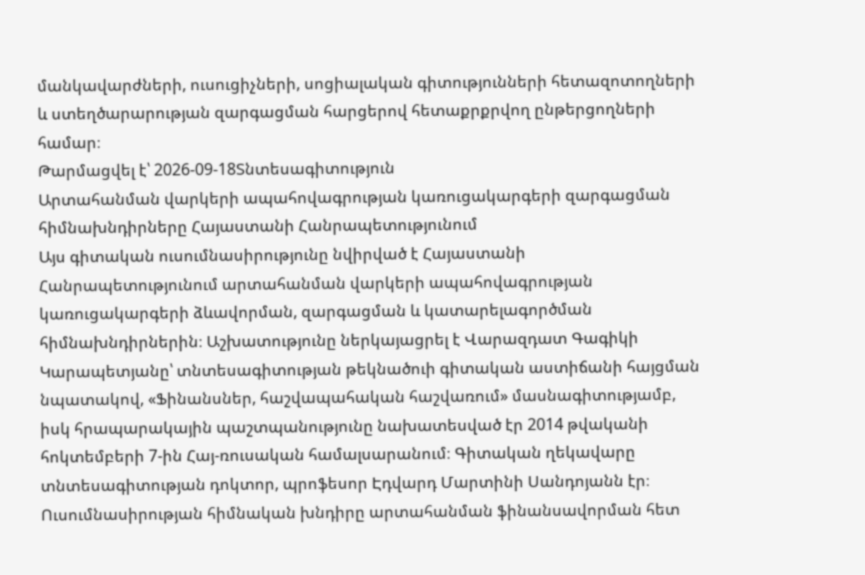մանկավարժների, ուսուցիչների, սոցիալական գիտությունների հետազոտողների և ստեղծարարության զարգացման հարցերով հետաքրքրվող ընթերցողների համար։
Թարմացվել է՝ 2026-09-18Տնտեսագիտություն
Արտահանման վարկերի ապահովագրության կառուցակարգերի զարգացման հիմնախնդիրները Հայաստանի Հանրապետությունում
Այս գիտական ուսումնասիրությունը նվիրված է Հայաստանի Հանրապետությունում արտահանման վարկերի ապահովագրության կառուցակարգերի ձևավորման, զարգացման և կատարելագործման հիմնախնդիրներին։ Աշխատությունը ներկայացրել է Վարազդատ Գագիկի Կարապետյանը՝ տնտեսագիտության թեկնածուի գիտական աստիճանի հայցման նպատակով, «Ֆինանսներ, հաշվապահական հաշվառում» մասնագիտությամբ, իսկ հրապարակային պաշտպանությունը նախատեսված էր 2014 թվականի հոկտեմբերի 7-ին Հայ-ռուսական համալսարանում։ Գիտական ղեկավարը տնտեսագիտության դոկտոր, պրոֆեսոր Էդվարդ Մարտինի Սանդոյանն էր։ Ուսումնասիրության հիմնական խնդիրը արտահանման ֆինանսավորման հետ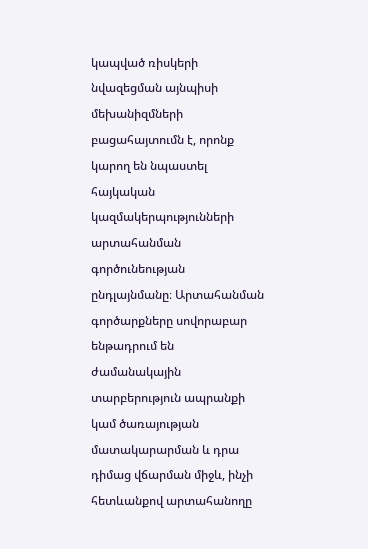կապված ռիսկերի նվազեցման այնպիսի մեխանիզմների բացահայտումն է, որոնք կարող են նպաստել հայկական կազմակերպությունների արտահանման գործունեության ընդլայնմանը։ Արտահանման գործարքները սովորաբար ենթադրում են ժամանակային տարբերություն ապրանքի կամ ծառայության մատակարարման և դրա դիմաց վճարման միջև, ինչի հետևանքով արտահանողը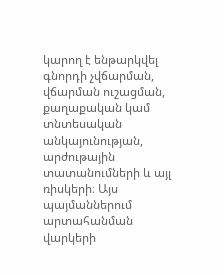կարող է ենթարկվել գնորդի չվճարման, վճարման ուշացման, քաղաքական կամ տնտեսական անկայունության, արժութային տատանումների և այլ ռիսկերի։ Այս պայմաններում արտահանման վարկերի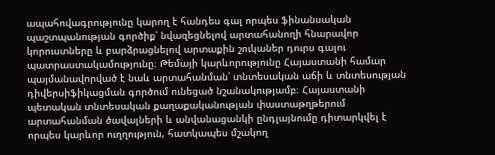ապահովագրությունը կարող է հանդես գալ որպես ֆինանսական պաշտպանության գործիք՝ նվազեցնելով արտահանողի հնարավոր կորուստները և բարձրացնելով արտաքին շուկաներ դուրս գալու պատրաստակամությունը։ Թեմայի կարևորությունը Հայաստանի համար պայմանավորված է նաև արտահանման՝ տնտեսական աճի և տնտեսության դիվերսիֆիկացման գործում ունեցած նշանակությամբ։ Հայաստանի պետական տնտեսական քաղաքականության փաստաթղթերում արտահանման ծավալների և անվանացանկի ընդլայնումը դիտարկվել է որպես կարևոր ուղղություն, հատկապես մշակող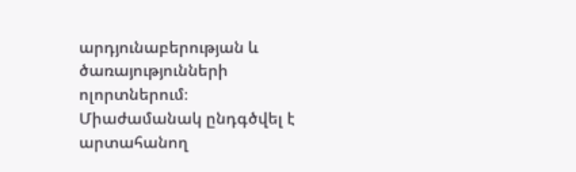արդյունաբերության և ծառայությունների ոլորտներում։ Միաժամանակ ընդգծվել է արտահանող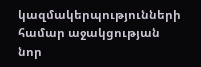կազմակերպությունների համար աջակցության նոր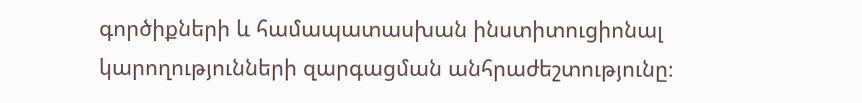գործիքների և համապատասխան ինստիտուցիոնալ կարողությունների զարգացման անհրաժեշտությունը։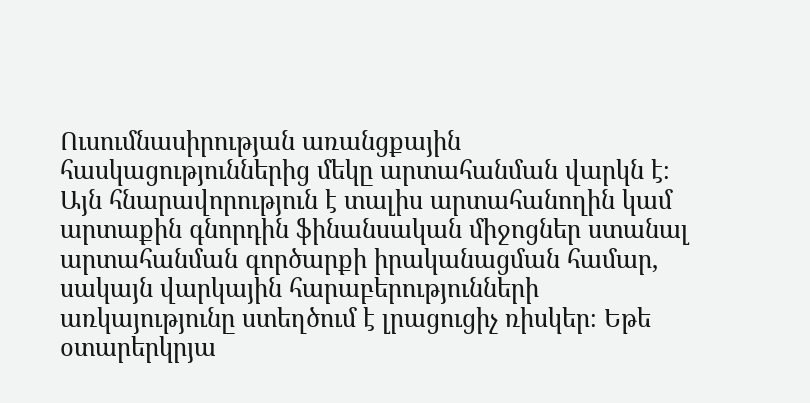Ուսումնասիրության առանցքային հասկացություններից մեկը արտահանման վարկն է։ Այն հնարավորություն է տալիս արտահանողին կամ արտաքին գնորդին ֆինանսական միջոցներ ստանալ արտահանման գործարքի իրականացման համար, սակայն վարկային հարաբերությունների առկայությունը ստեղծում է լրացուցիչ ռիսկեր։ Եթե օտարերկրյա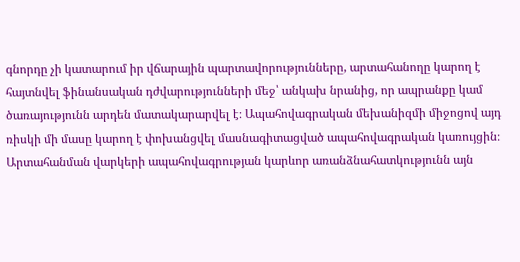գնորդը չի կատարում իր վճարային պարտավորությունները, արտահանողը կարող է հայտնվել ֆինանսական դժվարությունների մեջ՝ անկախ նրանից, որ ապրանքը կամ ծառայությունն արդեն մատակարարվել է։ Ապահովագրական մեխանիզմի միջոցով այդ ռիսկի մի մասը կարող է փոխանցվել մասնագիտացված ապահովագրական կառույցին։ Արտահանման վարկերի ապահովագրության կարևոր առանձնահատկությունն այն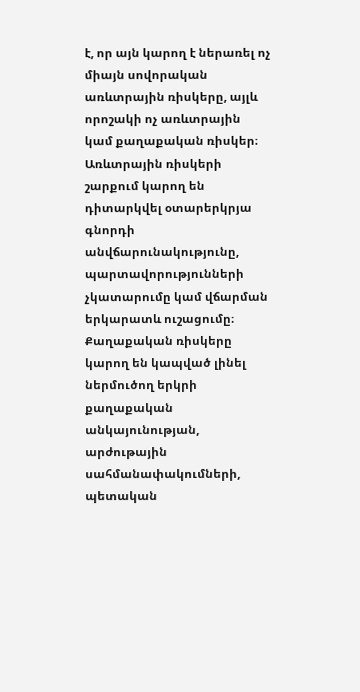է, որ այն կարող է ներառել ոչ միայն սովորական առևտրային ռիսկերը, այլև որոշակի ոչ առևտրային կամ քաղաքական ռիսկեր։ Առևտրային ռիսկերի շարքում կարող են դիտարկվել օտարերկրյա գնորդի անվճարունակությունը, պարտավորությունների չկատարումը կամ վճարման երկարատև ուշացումը։ Քաղաքական ռիսկերը կարող են կապված լինել ներմուծող երկրի քաղաքական անկայունության, արժութային սահմանափակումների, պետական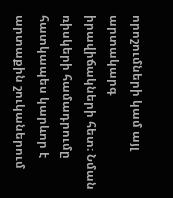որոշումների կամ այլ արտակարգ իրավիճակների հետ։ Նման ռիսկերի համադրումը հատկապես կարևոր է արտաքին շուկաներում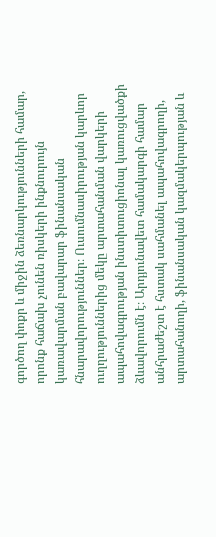գործող փոքր և միջին ձեռնարկությունների համար, որոնք հաճախ չունեն ռիսկերի ինքնուրույն կառավարման բավարար ֆինանսական հնարավորություններ։ Ուսումնասիրության կարևոր ուղղություններից մեկը արտահանման վարկերի ապահովագրության ինստիտուցիոնալ կառուցվածքի ձևավորումն է։ Արդյունավետ համակարգի համար անհրաժեշտ է հստակ սահմանել ապահովագրողի, արտահանողի, ֆինանսական կազմակերպության և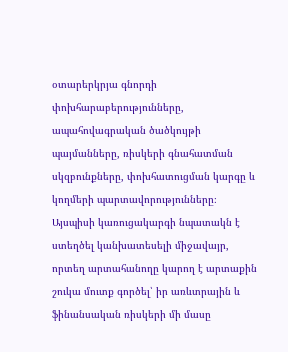օտարերկրյա գնորդի փոխհարաբերությունները, ապահովագրական ծածկույթի պայմանները, ռիսկերի գնահատման սկզբունքները, փոխհատուցման կարգը և կողմերի պարտավորությունները։ Այսպիսի կառուցակարգի նպատակն է ստեղծել կանխատեսելի միջավայր, որտեղ արտահանողը կարող է արտաքին շուկա մուտք գործել՝ իր առևտրային և ֆինանսական ռիսկերի մի մասը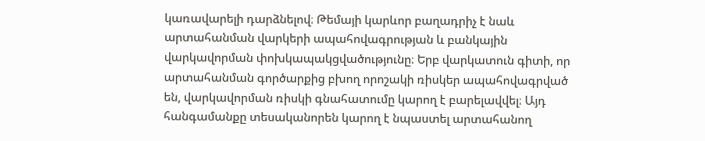կառավարելի դարձնելով։ Թեմայի կարևոր բաղադրիչ է նաև արտահանման վարկերի ապահովագրության և բանկային վարկավորման փոխկապակցվածությունը։ Երբ վարկատուն գիտի, որ արտահանման գործարքից բխող որոշակի ռիսկեր ապահովագրված են, վարկավորման ռիսկի գնահատումը կարող է բարելավվել։ Այդ հանգամանքը տեսականորեն կարող է նպաստել արտահանող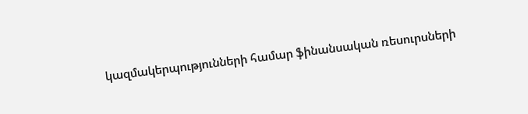կազմակերպությունների համար ֆինանսական ռեսուրսների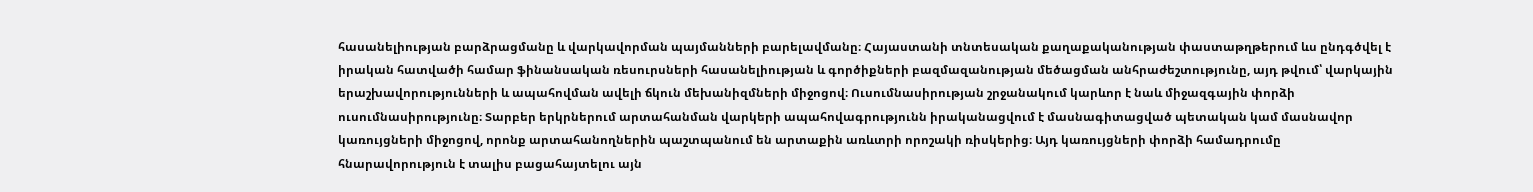հասանելիության բարձրացմանը և վարկավորման պայմանների բարելավմանը։ Հայաստանի տնտեսական քաղաքականության փաստաթղթերում ևս ընդգծվել է իրական հատվածի համար ֆինանսական ռեսուրսների հասանելիության և գործիքների բազմազանության մեծացման անհրաժեշտությունը, այդ թվում՝ վարկային երաշխավորությունների և ապահովման ավելի ճկուն մեխանիզմների միջոցով։ Ուսումնասիրության շրջանակում կարևոր է նաև միջազգային փորձի ուսումնասիրությունը։ Տարբեր երկրներում արտահանման վարկերի ապահովագրությունն իրականացվում է մասնագիտացված պետական կամ մասնավոր կառույցների միջոցով, որոնք արտահանողներին պաշտպանում են արտաքին առևտրի որոշակի ռիսկերից։ Այդ կառույցների փորձի համադրումը հնարավորություն է տալիս բացահայտելու այն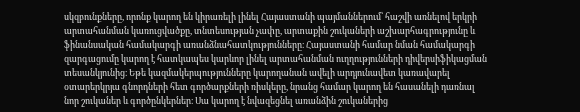սկզբունքները, որոնք կարող են կիրառելի լինել Հայաստանի պայմաններում՝ հաշվի առնելով երկրի արտահանման կառուցվածքը, տնտեսության չափը, արտաքին շուկաների աշխարհագրությունը և ֆինանսական համակարգի առանձնահատկությունները։ Հայաստանի համար նման համակարգի զարգացումը կարող է հատկապես կարևոր լինել արտահանման ուղղությունների դիվերսիֆիկացման տեսանկյունից։ Եթե կազմակերպությունները կարողանան ավելի արդյունավետ կառավարել օտարերկրյա գնորդների հետ գործարքների ռիսկերը, նրանց համար կարող են հասանելի դառնալ նոր շուկաներ և գործընկերներ։ Սա կարող է նվազեցնել առանձին շուկաներից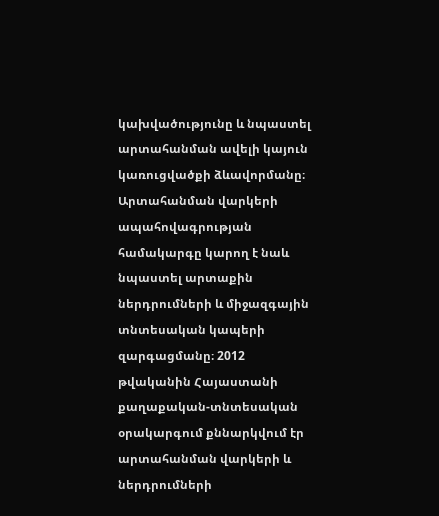կախվածությունը և նպաստել արտահանման ավելի կայուն կառուցվածքի ձևավորմանը։ Արտահանման վարկերի ապահովագրության համակարգը կարող է նաև նպաստել արտաքին ներդրումների և միջազգային տնտեսական կապերի զարգացմանը։ 2012 թվականին Հայաստանի քաղաքական-տնտեսական օրակարգում քննարկվում էր արտահանման վարկերի և ներդրումների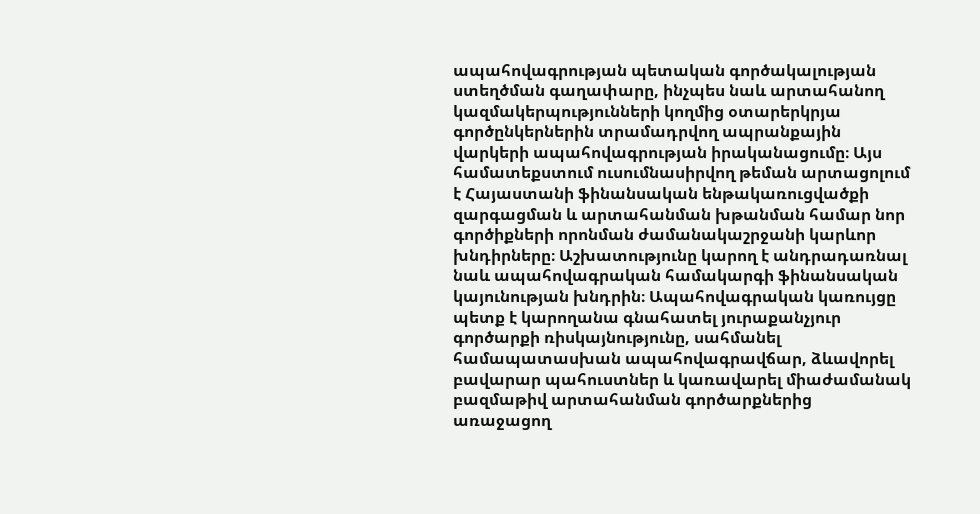ապահովագրության պետական գործակալության ստեղծման գաղափարը, ինչպես նաև արտահանող կազմակերպությունների կողմից օտարերկրյա գործընկերներին տրամադրվող ապրանքային վարկերի ապահովագրության իրականացումը։ Այս համատեքստում ուսումնասիրվող թեման արտացոլում է Հայաստանի ֆինանսական ենթակառուցվածքի զարգացման և արտահանման խթանման համար նոր գործիքների որոնման ժամանակաշրջանի կարևոր խնդիրները։ Աշխատությունը կարող է անդրադառնալ նաև ապահովագրական համակարգի ֆինանսական կայունության խնդրին։ Ապահովագրական կառույցը պետք է կարողանա գնահատել յուրաքանչյուր գործարքի ռիսկայնությունը, սահմանել համապատասխան ապահովագրավճար, ձևավորել բավարար պահուստներ և կառավարել միաժամանակ բազմաթիվ արտահանման գործարքներից առաջացող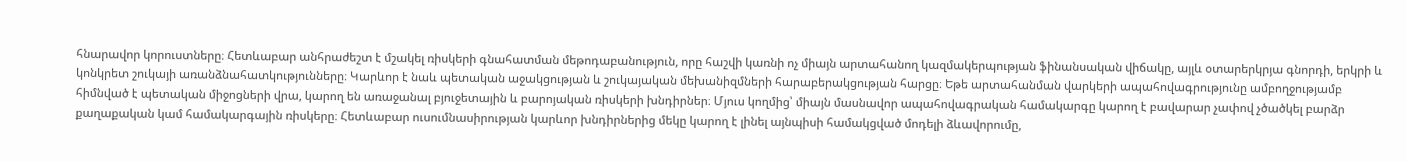հնարավոր կորուստները։ Հետևաբար անհրաժեշտ է մշակել ռիսկերի գնահատման մեթոդաբանություն, որը հաշվի կառնի ոչ միայն արտահանող կազմակերպության ֆինանսական վիճակը, այլև օտարերկրյա գնորդի, երկրի և կոնկրետ շուկայի առանձնահատկությունները։ Կարևոր է նաև պետական աջակցության և շուկայական մեխանիզմների հարաբերակցության հարցը։ Եթե արտահանման վարկերի ապահովագրությունը ամբողջությամբ հիմնված է պետական միջոցների վրա, կարող են առաջանալ բյուջետային և բարոյական ռիսկերի խնդիրներ։ Մյուս կողմից՝ միայն մասնավոր ապահովագրական համակարգը կարող է բավարար չափով չծածկել բարձր քաղաքական կամ համակարգային ռիսկերը։ Հետևաբար ուսումնասիրության կարևոր խնդիրներից մեկը կարող է լինել այնպիսի համակցված մոդելի ձևավորումը,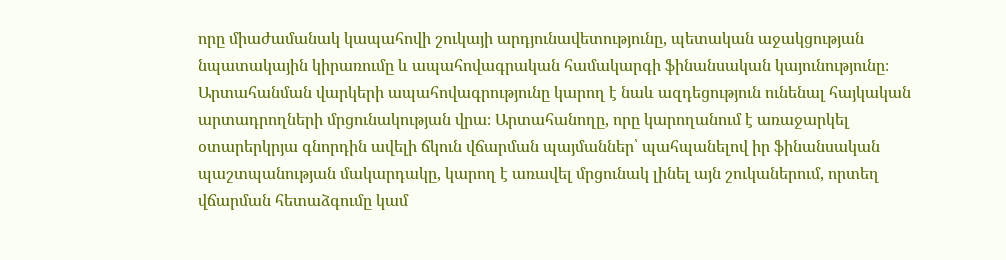որը միաժամանակ կապահովի շուկայի արդյունավետությունը, պետական աջակցության նպատակային կիրառումը և ապահովագրական համակարգի ֆինանսական կայունությունը։ Արտահանման վարկերի ապահովագրությունը կարող է նաև ազդեցություն ունենալ հայկական արտադրողների մրցունակության վրա։ Արտահանողը, որը կարողանում է առաջարկել օտարերկրյա գնորդին ավելի ճկուն վճարման պայմաններ՝ պահպանելով իր ֆինանսական պաշտպանության մակարդակը, կարող է առավել մրցունակ լինել այն շուկաներում, որտեղ վճարման հետաձգումը կամ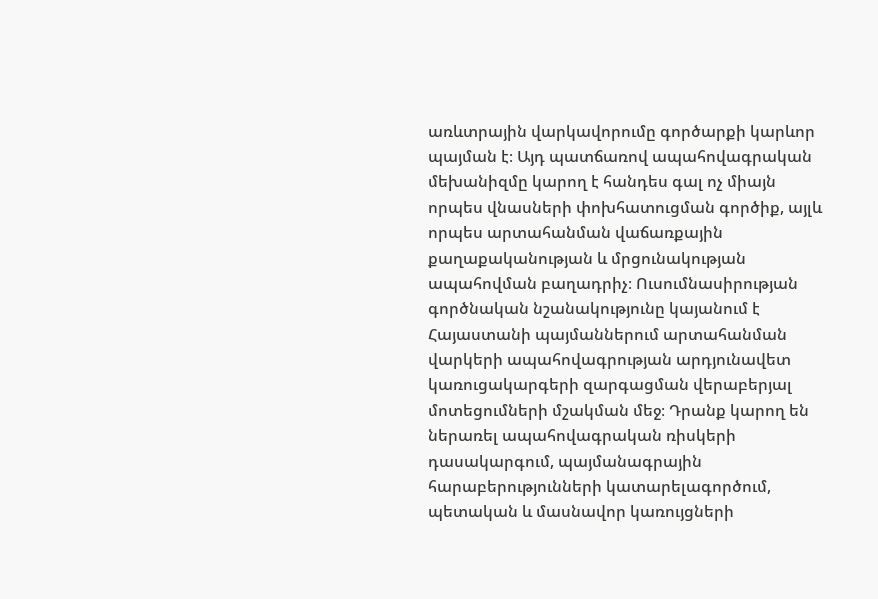առևտրային վարկավորումը գործարքի կարևոր պայման է։ Այդ պատճառով ապահովագրական մեխանիզմը կարող է հանդես գալ ոչ միայն որպես վնասների փոխհատուցման գործիք, այլև որպես արտահանման վաճառքային քաղաքականության և մրցունակության ապահովման բաղադրիչ։ Ուսումնասիրության գործնական նշանակությունը կայանում է Հայաստանի պայմաններում արտահանման վարկերի ապահովագրության արդյունավետ կառուցակարգերի զարգացման վերաբերյալ մոտեցումների մշակման մեջ։ Դրանք կարող են ներառել ապահովագրական ռիսկերի դասակարգում, պայմանագրային հարաբերությունների կատարելագործում, պետական և մասնավոր կառույցների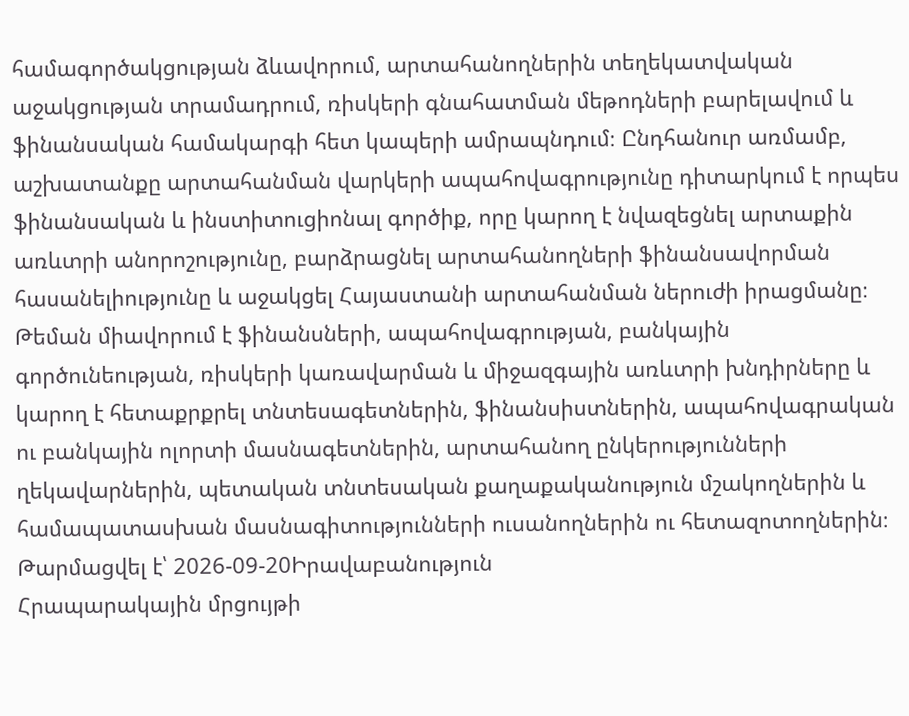համագործակցության ձևավորում, արտահանողներին տեղեկատվական աջակցության տրամադրում, ռիսկերի գնահատման մեթոդների բարելավում և ֆինանսական համակարգի հետ կապերի ամրապնդում։ Ընդհանուր առմամբ, աշխատանքը արտահանման վարկերի ապահովագրությունը դիտարկում է որպես ֆինանսական և ինստիտուցիոնալ գործիք, որը կարող է նվազեցնել արտաքին առևտրի անորոշությունը, բարձրացնել արտահանողների ֆինանսավորման հասանելիությունը և աջակցել Հայաստանի արտահանման ներուժի իրացմանը։ Թեման միավորում է ֆինանսների, ապահովագրության, բանկային գործունեության, ռիսկերի կառավարման և միջազգային առևտրի խնդիրները և կարող է հետաքրքրել տնտեսագետներին, ֆինանսիստներին, ապահովագրական ու բանկային ոլորտի մասնագետներին, արտահանող ընկերությունների ղեկավարներին, պետական տնտեսական քաղաքականություն մշակողներին և համապատասխան մասնագիտությունների ուսանողներին ու հետազոտողներին։
Թարմացվել է՝ 2026-09-20Իրավաբանություն
Հրապարակային մրցույթի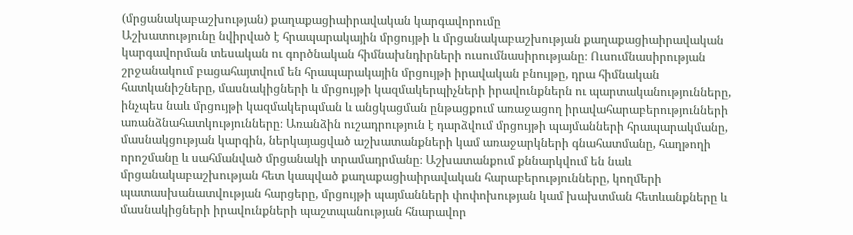(մրցանակաբաշխության) քաղաքացիաիրավական կարգավորումը
Աշխատությունը նվիրված է հրապարակային մրցույթի և մրցանակաբաշխության քաղաքացիաիրավական կարգավորման տեսական ու գործնական հիմնախնդիրների ուսումնասիրությանը։ Ուսումնասիրության շրջանակում բացահայտվում են հրապարակային մրցույթի իրավական բնույթը, դրա հիմնական հատկանիշները, մասնակիցների և մրցույթի կազմակերպիչների իրավունքներն ու պարտականությունները, ինչպես նաև մրցույթի կազմակերպման և անցկացման ընթացքում առաջացող իրավահարաբերությունների առանձնահատկությունները։ Առանձին ուշադրություն է դարձվում մրցույթի պայմանների հրապարակմանը, մասնակցության կարգին, ներկայացված աշխատանքների կամ առաջարկների գնահատմանը, հաղթողի որոշմանը և սահմանված մրցանակի տրամադրմանը։ Աշխատանքում քննարկվում են նաև մրցանակաբաշխության հետ կապված քաղաքացիաիրավական հարաբերությունները, կողմերի պատասխանատվության հարցերը, մրցույթի պայմանների փոփոխության կամ խախտման հետևանքները և մասնակիցների իրավունքների պաշտպանության հնարավոր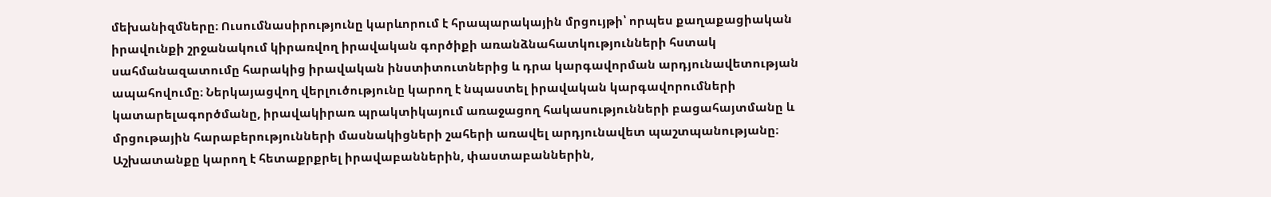մեխանիզմները։ Ուսումնասիրությունը կարևորում է հրապարակային մրցույթի՝ որպես քաղաքացիական իրավունքի շրջանակում կիրառվող իրավական գործիքի առանձնահատկությունների հստակ սահմանազատումը հարակից իրավական ինստիտուտներից և դրա կարգավորման արդյունավետության ապահովումը։ Ներկայացվող վերլուծությունը կարող է նպաստել իրավական կարգավորումների կատարելագործմանը, իրավակիրառ պրակտիկայում առաջացող հակասությունների բացահայտմանը և մրցութային հարաբերությունների մասնակիցների շահերի առավել արդյունավետ պաշտպանությանը։ Աշխատանքը կարող է հետաքրքրել իրավաբաններին, փաստաբաններին,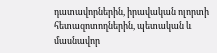դատավորներին, իրավական ոլորտի հետազոտողներին, պետական և մասնավոր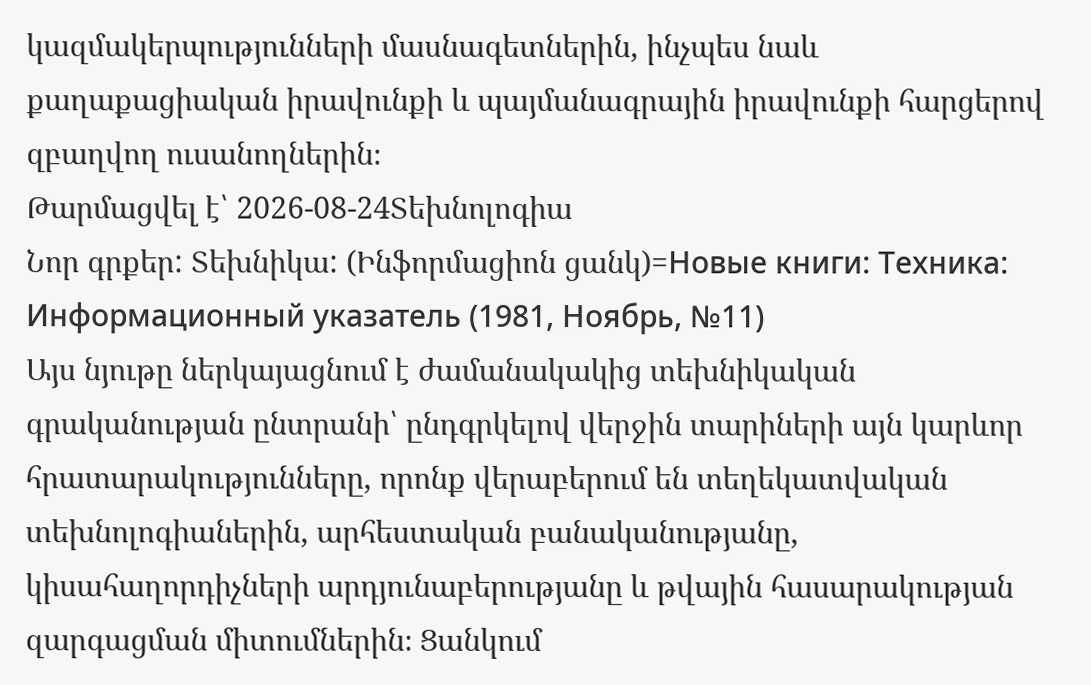կազմակերպությունների մասնագետներին, ինչպես նաև քաղաքացիական իրավունքի և պայմանագրային իրավունքի հարցերով զբաղվող ուսանողներին։
Թարմացվել է՝ 2026-08-24Տեխնոլոգիա
Նոր գրքեր: Տեխնիկա: (Ինֆորմացիոն ցանկ)=Новые книги: Техника: Информационный указатель (1981, Ноябрь, №11)
Այս նյութը ներկայացնում է ժամանակակից տեխնիկական գրականության ընտրանի՝ ընդգրկելով վերջին տարիների այն կարևոր հրատարակությունները, որոնք վերաբերում են տեղեկատվական տեխնոլոգիաներին, արհեստական բանականությանը, կիսահաղորդիչների արդյունաբերությանը և թվային հասարակության զարգացման միտումներին։ Ցանկում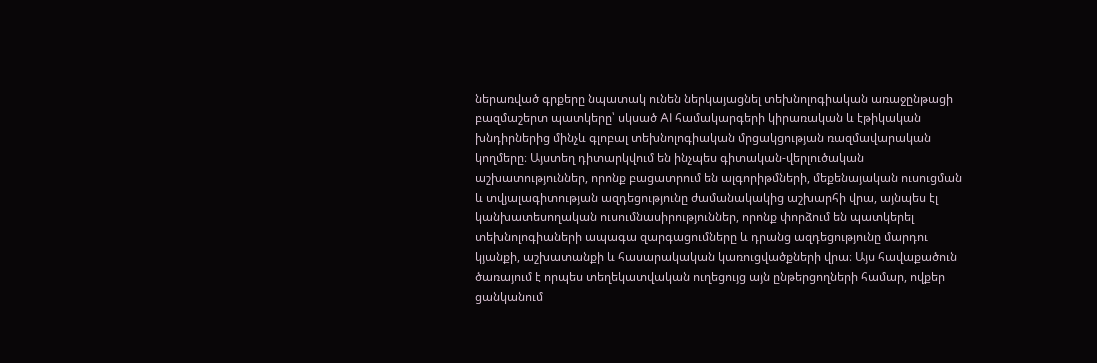ներառված գրքերը նպատակ ունեն ներկայացնել տեխնոլոգիական առաջընթացի բազմաշերտ պատկերը՝ սկսած AI համակարգերի կիրառական և էթիկական խնդիրներից մինչև գլոբալ տեխնոլոգիական մրցակցության ռազմավարական կողմերը։ Այստեղ դիտարկվում են ինչպես գիտական-վերլուծական աշխատություններ, որոնք բացատրում են ալգորիթմների, մեքենայական ուսուցման և տվյալագիտության ազդեցությունը ժամանակակից աշխարհի վրա, այնպես էլ կանխատեսողական ուսումնասիրություններ, որոնք փորձում են պատկերել տեխնոլոգիաների ապագա զարգացումները և դրանց ազդեցությունը մարդու կյանքի, աշխատանքի և հասարակական կառուցվածքների վրա։ Այս հավաքածուն ծառայում է որպես տեղեկատվական ուղեցույց այն ընթերցողների համար, ովքեր ցանկանում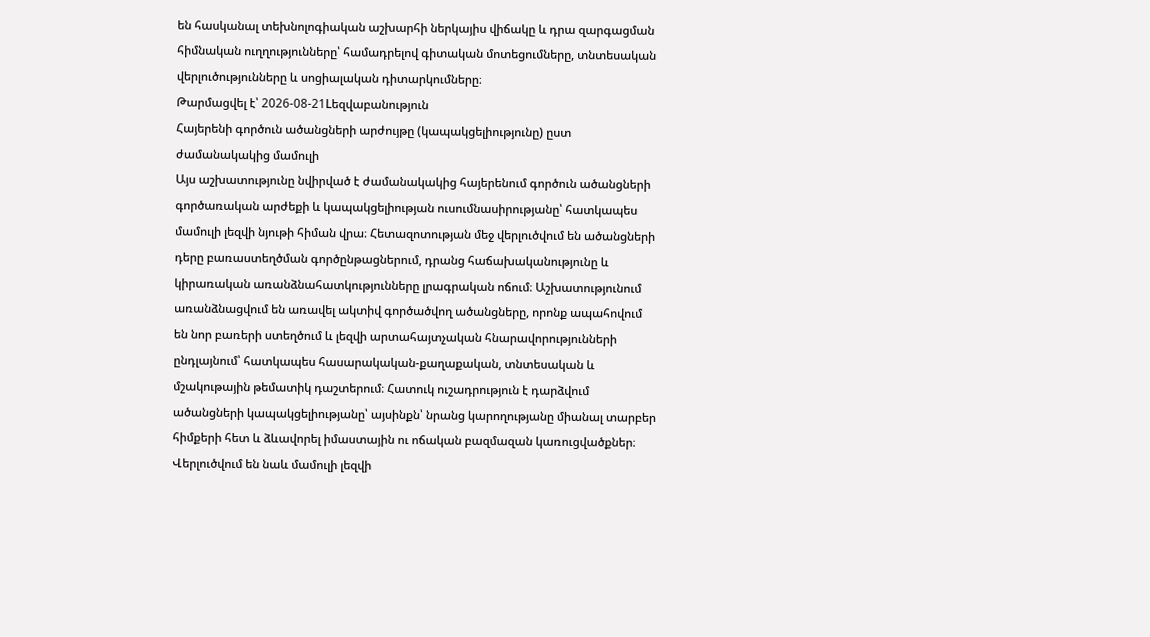են հասկանալ տեխնոլոգիական աշխարհի ներկայիս վիճակը և դրա զարգացման հիմնական ուղղությունները՝ համադրելով գիտական մոտեցումները, տնտեսական վերլուծությունները և սոցիալական դիտարկումները։
Թարմացվել է՝ 2026-08-21Lեզվաբանություն
Հայերենի գործուն ածանցների արժույթը (կապակցելիությունը) ըստ ժամանակակից մամուլի
Այս աշխատությունը նվիրված է ժամանակակից հայերենում գործուն ածանցների գործառական արժեքի և կապակցելիության ուսումնասիրությանը՝ հատկապես մամուլի լեզվի նյութի հիման վրա։ Հետազոտության մեջ վերլուծվում են ածանցների դերը բառաստեղծման գործընթացներում, դրանց հաճախականությունը և կիրառական առանձնահատկությունները լրագրական ոճում։ Աշխատությունում առանձնացվում են առավել ակտիվ գործածվող ածանցները, որոնք ապահովում են նոր բառերի ստեղծում և լեզվի արտահայտչական հնարավորությունների ընդլայնում՝ հատկապես հասարակական-քաղաքական, տնտեսական և մշակութային թեմատիկ դաշտերում։ Հատուկ ուշադրություն է դարձվում ածանցների կապակցելիությանը՝ այսինքն՝ նրանց կարողությանը միանալ տարբեր հիմքերի հետ և ձևավորել իմաստային ու ոճական բազմազան կառուցվածքներ։ Վերլուծվում են նաև մամուլի լեզվի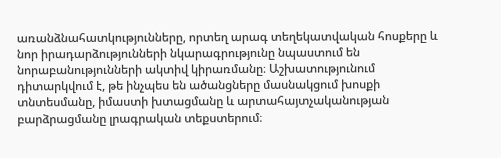առանձնահատկությունները, որտեղ արագ տեղեկատվական հոսքերը և նոր իրադարձությունների նկարագրությունը նպաստում են նորաբանությունների ակտիվ կիրառմանը։ Աշխատությունում դիտարկվում է, թե ինչպես են ածանցները մասնակցում խոսքի տնտեսմանը, իմաստի խտացմանը և արտահայտչականության բարձրացմանը լրագրական տեքստերում։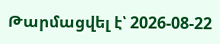Թարմացվել է՝ 2026-08-22